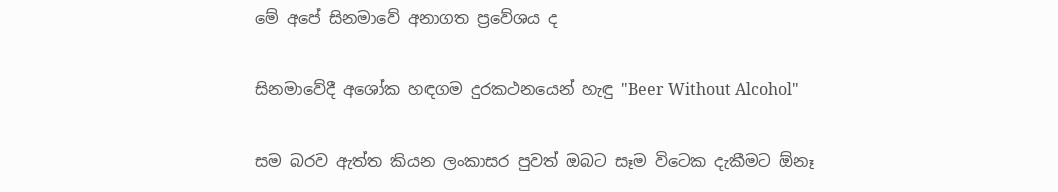මේ අපේ සිනමාවේ අනාගත ප්‍රවේශය ද

සිනමාවේදී අශෝක හඳගම දුරකථනයෙන් හැඳු "Beer Without Alcohol"

සම බරව ඇත්ත කියන ලංකාසර පුවත් ඔබට සෑම විටෙක දැකීමට ඕනෑ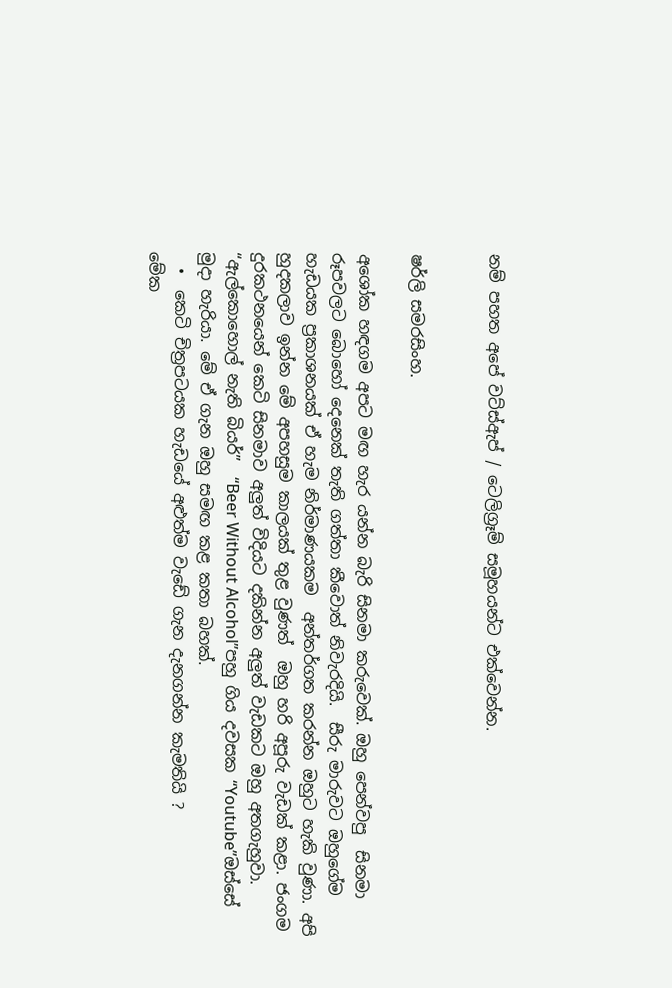නම් පහත අපේ වට්ස්ඇප් / ටෙලිග්‍රෑම් සමූහයන්ට එක්වෙන්න.


ෂර්ලි සමරසිංහ.

අශෝක හඳගම අපට මඟ හැර යන්න බැරි සිනමා කරුවෙක්. ඔහු පෙන්වපු  සිනමා රූපවලට බොහෝ දෙනෙක් තැති ගත්තා කීවොත් නිවැරදියි.  සීරු මාරුවට ඔහුගේම හැඩයක ප්‍රකාශනයක් ඒ හැම නිර්මාණයකම  අන්තර්ගත කරන්න ඔහුට හැකි වුණා. අපි  හුදකලාව ඉන්න මේ අපහසුම කාලයක් තුළ වුණත්  ඔහු හරි අපූරු වැඩක් කළා. ජංගම දුරකථනයෙන් කෙටි සිනමාව අලුත් විදියට දකින්න අලුත් වැඩකට ඔහු අතගැහුවා. “ඇල්කොහොල් නැති බියර්”  “Beer Without Alcohol”පහු ගිය දවසක “Youtube”ඔස්සේ මුදා හැරියා. මේ ඒ ගැන ඔහු සමඟ කළ කතා බහක්.
  •  කෙටි චිත්‍රපටයක හැඩයේ අළුත්ම වැඩේ ගැන දැනගන්න කැමතියි ?
මේක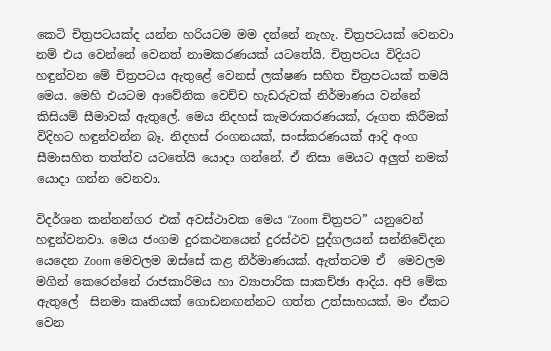කෙටි චිත්‍රපටයක්ද යන්න හරියටම මම දන්නේ නැහැ. චිත්‍රපටයක් වෙනවා නම් එය වෙන්නේ වෙනත් නාමකරණයක් යටතේයි. චිත්‍රපටය විදියට හඳුන්වන මේ චිත්‍රපටය ඇතුළේ වෙනස් ලක්ෂණ සහිත චිත්‍රපටයක් තමයි මෙය. මෙහි එයටම ආවේනික වෙච්ච හැඩරුවක් නිර්මාණය වන්නේ කිසියම් සීමාවක් ඇතුලේ. මෙය නිදහස් කැමරාකරණයක්, රූගත කිරීමක් විදිහට හඳුන්වන්න බෑ. නිදහස් රංගනයක්, සංස්කරණයක් ආදි අංග සීමාසහිත තත්ත්ව යටතේයි යොදා ගන්නේ. ඒ නිසා මෙයට අලුත් නමක් යොදා ගන්න වෙනවා.

විදර්ශන කන්නන්ගර එක් අවස්ථාවක මෙය “Zoom චිත්‍රපට” යනුවෙන් හඳුන්වනවා. මෙය ජංගම දුරකථනයෙන් දුරස්ථව පුද්ගලයන් සන්නිවේදන යෙදෙන Zoom මෙවලම ඔස්සේ කළ නිර්මාණයක්. ඇත්තටම ඒ  මෙවලම මගින් කෙරෙන්නේ රාජකාරිමය හා ව්‍යාපාරික සාකච්ඡා ආදිය. අපි මේක ඇතුලේ  සිනමා කෘතියක් ගොඩනඟන්නට ගත්ත උත්සාහයක්. මං ඒකට වෙන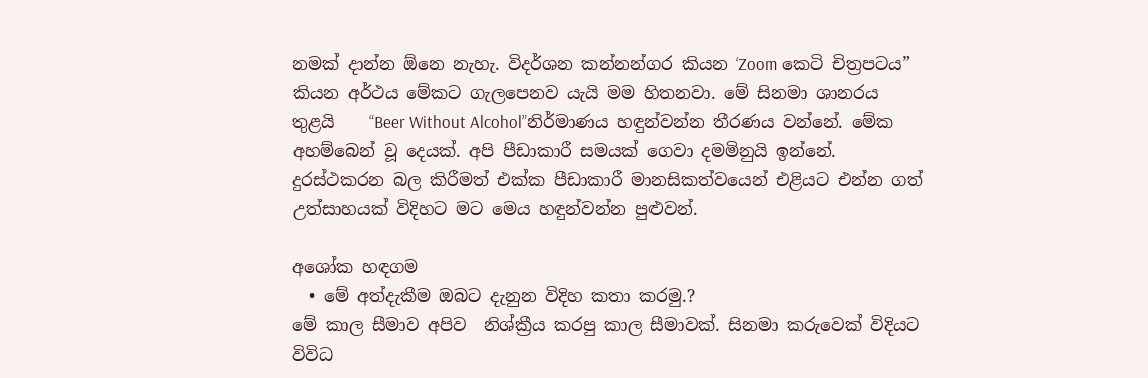නමක් දාන්න ඕනෙ නැහැ. විදර්ශන කන්නන්ගර කියන ‘Zoom කෙටි චිත්‍රපටය” කියන අර්ථය මේකට ගැලපෙනව යැයි මම හිතනවා. මේ සිනමා ශානරය තුළයි    “Beer Without Alcohol”නිර්මාණය හඳුන්වන්න තීරණය වන්නේ. මේක අහම්බෙන් වූ දෙයක්. අපි පීඩාකාරී සමයක් ගෙවා දමමිනුයි ඉන්නේ. දුරස්ථකරන බල කිරීමත් එක්ක පීඩාකාරී මානසිකත්වයෙන් එළියට එන්න ගත් උත්සාහයක් විදිහට මට මෙය හඳුන්වන්න පුළුවන්.

අශෝක හඳගම
  • මේ අත්දැකීම ඔබට දැනුන විදිහ කතා කරමු.?
මේ කාල සීමාව අපිව  නිශ්ක්‍රීය කරපු කාල සීමාවක්. සිනමා කරුවෙක් විදියට විවිධ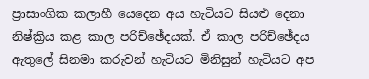ප්‍රාසාංගික කලාහී යෙදෙන අය හැටියට සියළු දෙනා නිෂ්ක්‍රිය කළ කාල පරිච්ඡේදයක්. ඒ කාල පරිච්ඡේදය ඇතුලේ සිනමා කරුවන් හැටියට මිනිසුන් හැටියට අප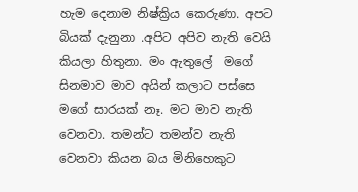හැම දෙනාම නිෂ්ක්‍රිය කෙරුණා. අපට බියක් දැනුනා .අපිට අපිව නැති වෙයි කියලා හිතුනා. මං ඇතුලේ  මගේ සිනමාව මාව අයින් කලාට පස්සෙ මගේ සාරයක් නෑ. මට මාව නැති වෙනවා. තමන්ට තමන්ව නැති වෙනවා කියන බය මිනිහෙකුට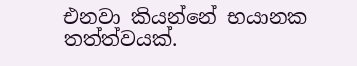එනවා කියන්නේ භයානක තත්ත්වයක්.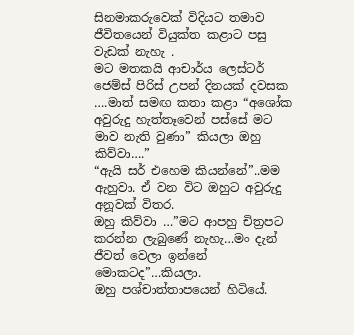සිනමාකරුවෙක් විදියට තමාව ජීවිතයෙන් වියුක්ත කළාට පසු වැඩක් නැහැ .
මට මතකයි ආචාර්ය ලෙස්ටර් ජෙම්ස් පිරිස් උපන් දිනයක් දවසක ….මාත් සමඟ කතා කළා “අශෝක අවුරුදු හැත්තෑවෙන් පස්සේ මට මාව නැති වුණා” කියලා ඔහු කිව්වා….”
“ඇයි සර් එහෙම කියන්නේ”..මම ඇහුවා. ඒ වන විට ඔහුට අවුරුදු අනූවක් විතර.
ඔහු කිව්වා …”මට ආපහු චිත්‍රපට  කරන්න ලැබුණේ නැහැ…මං දැන් ජීවත් වෙලා ඉන්නේ මොකටද”…කියලා.
ඔහු පශ්චාත්තාපයෙන් හිටියේ.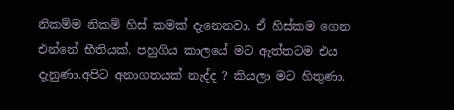නිකම්ම නිකම් හිස් කමක් දැනෙනවා. ඒ හිස්කම ගෙන එන්නේ භීතියක්. පහුගිය කාලයේ මට ඇත්තටම එය දැනුණා.අපිට අනාගතයක් නැද්ද ? කියලා මට හිතුණා.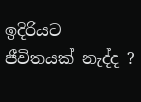ඉදිරියට ජීවිතයක් නැද්ද ?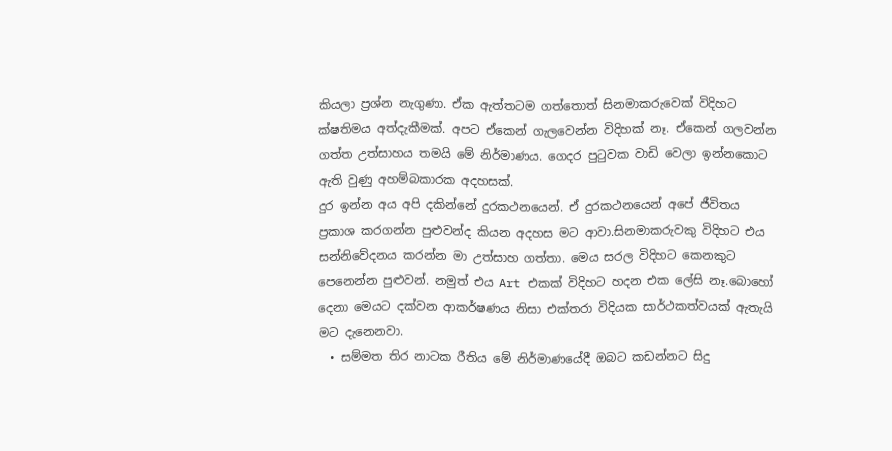කියලා ප්‍රශ්න නැගුණා. ඒක ඇත්තටම ගත්තොත් සිනමාකරුවෙක් විදිහට ක්ෂතිමය අත්දැකීමක්. අපට ඒකෙන් ගැලවෙන්න විදිහක් නෑ. ඒකෙන් ගලවන්න ගත්ත උත්සාහය තමයි මේ නිර්මාණය. ගෙදර පුටුවක වාඩි වෙලා ඉන්නකොට ඇති වුණු අහම්බකාරක අදහසක්.
දුර ඉන්න අය අපි දකින්නේ දුරකථනයෙන්. ඒ දුරකථනයෙන් අපේ ජීවිතය ප්‍රකාශ කරගන්න පුළුවන්ද කියන අදහස මට ආවා.සිනමාකරුවකු විදිහට එය සන්නිවේදනය කරන්න මා උත්සාහ ගත්තා. මෙය සරල විදිහට කෙනකුට පෙනෙන්න පුළුවන්. නමුත් එය Art එකක් විදිහට හදන එක ලේසි නෑ.බොහෝ දෙනා මෙයට දක්වන ආකර්ෂණය නිසා එක්තරා විදියක සාර්ථකත්වයක් ඇතැයි මට දැනෙනවා.
  • සම්මත තිර නාටක රීතිය මේ නිර්මාණයේදී ඔබට කඩන්නට සිදු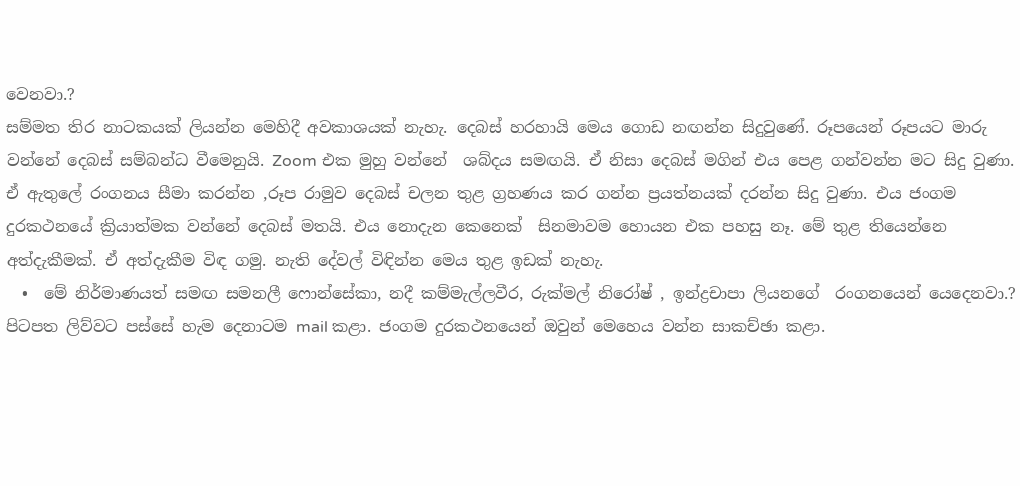වෙනවා.?
සම්මත තිර නාටකයක් ලියන්න මෙහිදී අවකාශයක් නැහැ. දෙබස් හරහායි මෙය ගොඩ නඟන්න සිදුවුණේ. රූපයෙන් රූපයට මාරු වන්නේ දෙබස් සම්බන්ධ වීමෙනුයි. Zoom එක මුහු වන්නේ  ශබ්දය සමඟයි. ඒ නිසා දෙබස් මගින් එය පෙළ ගන්වන්න මට සිදු වුණා. ඒ ඇතුලේ රංගනය සීමා කරන්න ,රූප රාමුව දෙබස් චලන තුළ ග්‍රහණය කර ගන්න ප්‍රයත්නයක් දරන්න සිදු වුණා. එය ජංගම දුරකථනයේ ක්‍රියාත්මක වන්නේ දෙබස් මතයි. එය නොදැන කෙනෙක්  සිනමාවම හොයන එක පහසු නෑ. මේ තුළ තියෙන්නෙ අත්දැකීමක්. ඒ අත්දැකීම විඳ ගමු. නැති දේවල් විඳින්න මෙය තුළ ඉඩක් නැහැ.
  •  මේ නිර්මාණයත් සමඟ සමනලී ෆොන්සේකා, නදී කම්මැල්ලවීර, රුක්මල් නිරෝෂ් , ඉන්ද්‍රචාපා ලියනගේ  රංගනයෙන් යෙදෙනවා.?
පිටපත ලිව්වට පස්සේ හැම දෙනාටම mail කළා. ජංගම දුරකථනයෙන් ඔවුන් මෙහෙය වන්න සාකච්ඡා කළා.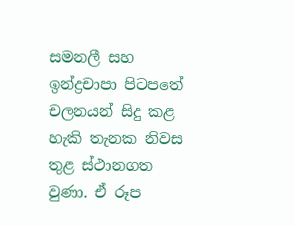සමනලී සහ ඉන්ද්‍රචාපා පිටපතේ චලනයන් සිදු කළ හැකි තැනක නිවස තුළ ස්ථානගත වුණා. ඒ රූප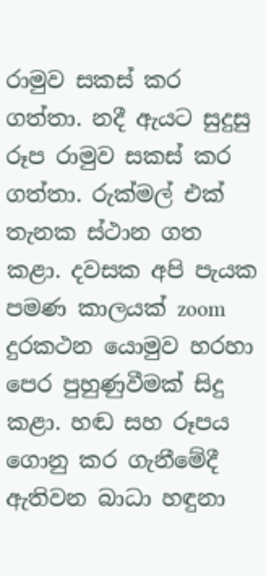රාමුව සකස් කර ගත්තා. නදී ඇයට සුදුසු රූප රාමුව සකස් කර ගත්තා. රුක්මල් එක් තැනක ස්ථාන ගත කළා. දවසක අපි පැයක පමණ කාලයක් zoom දුරකථන යොමුව හරහා පෙර පුහුණුවීමක් සිදු කළා. හඬ සහ රූපය  ගොනු කර ගැනීමේදී ඇතිවන බාධා හඳුනා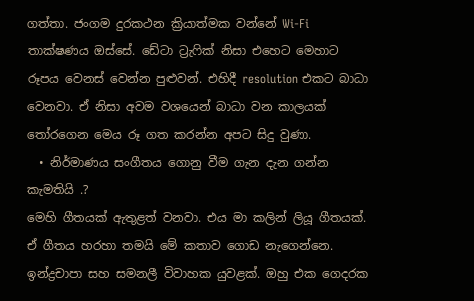ගත්තා. ජංගම දුරකථන ක්‍රියාත්මක වන්නේ Wi-Fi තාක්ෂණය ඔස්සේ. ඩේටා ට්‍රැෆික් නිසා එහෙට මෙහාට රූපය වෙනස් වෙන්න පුළුවන්. එහිදී resolution එකට බාධා වෙනවා. ඒ නිසා අවම වශයෙන් බාධා වන කාලයක් තෝරගෙන මෙය රූ ගත කරන්න අපට සිදු වුණා.
  • නිර්මාණය සංගීතය ගොනු වීම ගැන දැන ගන්න කැමතියි .?
මෙහි ගීතයක් ඇතුළත් වනවා. එය මා කලින් ලියූ ගීතයක්. ඒ ගීතය හරහා තමයි මේ කතාව ගොඩ නැගෙන්නෙ. ඉන්ද්‍රචාපා සහ සමනලී විවාහක යුවළක්. ඔහු එක ගෙදරක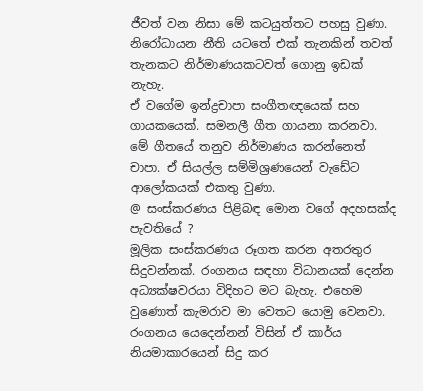ජීවත් වන නිසා මේ කටයුත්තට පහසු වුණා. නිරෝධායන නීති යටතේ එක් තැනකින් තවත් තැනකට නිර්මාණයකටවත් ගොනු ඉඩක් නැහැ.
ඒ වගේම ඉන්ද්‍රචාපා සංගීතඥයෙක් සහ ගායකයෙක්. සමනලී ගීත ගායනා කරනවා. මේ ගීතයේ තනුව නිර්මාණය කරන්නෙත් චාපා. ඒ සියල්ල සම්මිශ්‍රණයෙන් වැඩේට ආලෝකයක් එකතු වුණා.
@ සංස්කරණය පිළිබඳ මොන වගේ අදහසක්ද පැවතියේ ?
මූලික සංස්කරණය රූගත කරන අතරතුර සිදුවන්නක්. රංගනය සඳහා විධානයක් දෙන්න අධ්‍යක්ෂවරයා විදිහට මට බැහැ. එහෙම වුණොත් කැමරාව මා වෙතට යොමු වෙනවා. රංගනය යෙදෙන්නන් විසින් ඒ කාර්ය නියමාකාරයෙන් සිදු කර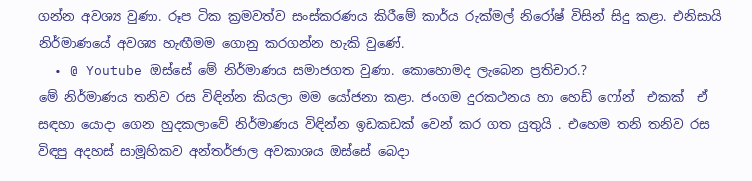ගන්න අවශ්‍ය වුණා. රූප ටික ක්‍රමවත්ව සංස්කරණය කිරීමේ කාර්ය රුක්මල් නිරෝෂ් විසින් සිදු කළා. එනිසායි නිර්මාණයේ අවශ්‍ය හැඟීමම ගොනු කරගන්න හැකි වුණේ.
  • @ Youtube ඔස්සේ මේ නිර්මාණය සමාජගත වුණා. කොහොමද ලැබෙන ප්‍රතිචාර.?
මේ නිර්මාණය තනිව රස විඳින්න කියලා මම යෝජනා කළා. ජංගම දුරකථනය හා හෙඩ් ෆෝන්  එකක්  ඒ සඳහා යොදා ගෙන හුදකලාවේ නිර්මාණය විඳින්න ඉඩකඩක් වෙන් කර ගත යුතුයි . එහෙම තනි තනිව රස විඳපු අදහස් සාමූහිකව අන්තර්ජාල අවකාශය ඔස්සේ බෙදා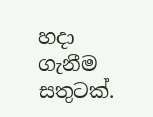හදා ගැනීම  සතුටක්.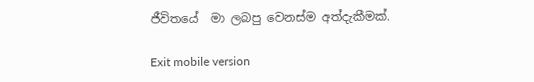ජීවිතයේ  මා ලබපු වෙනස්ම අත්දැකීමක්.

Exit mobile version